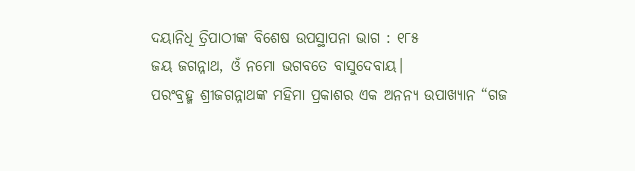ଦୟାନିଧି ତ୍ରିପାଠୀଙ୍କ ବିଶେଷ ଉପସ୍ଥାପନା ଭାଗ : ୧୮୫
ଜୟ ଜଗନ୍ନାଥ, ଓଁ ନମୋ ଭଗବତେ ବାସୁଦେବାୟ।
ପରଂବ୍ରହ୍ମ ଶ୍ରୀଜଗନ୍ନାଥଙ୍କ ମହିମା ପ୍ରକାଶର ଏକ ଅନନ୍ୟ ଉପାଖ୍ୟାନ “ଗଜ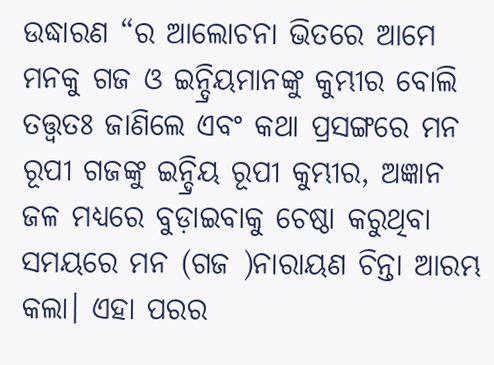ଉଦ୍ଧାରଣ “ର ଆଲୋଚନା ଭିତରେ ଆମେ ମନକୁ ଗଜ ଓ ଇନ୍ଦ୍ରିୟମାନଙ୍କୁ କୁମ୍ଭୀର ବୋଲି ତତ୍ତ୍ୱତଃ ଜାଣିଲେ ଏବଂ କଥା ପ୍ରସଙ୍ଗରେ ମନ ରୂପୀ ଗଜଙ୍କୁ ଇନ୍ଦ୍ରିୟ ରୂପୀ କୁମ୍ଭୀର, ଅଜ୍ଞାନ ଜଳ ମଧ୍ୟରେ ବୁଡ଼ାଇବାକୁ ଚେଷ୍ଠା କରୁଥିବା ସମୟରେ ମନ (ଗଜ )ନାରାୟଣ ଚିନ୍ତା ଆରମ୍ଭ କଲା। ଏହା ପରର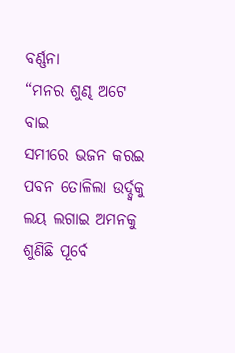ବର୍ଣ୍ଣନା
“ମନର ଶୁଣ୍ଢ ଅଟେ ବାଇ
ସମୀରେ ଭଜନ କରଇ
ପବନ ତୋଳିଲା ଉର୍ଦ୍ଦ୍ବକୁ
ଲୟ ଲଗାଇ ଅମନକୁ
ଶୁଣିଛି ପୂର୍ବେ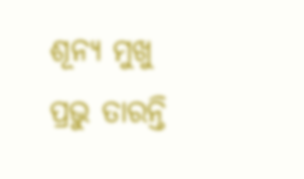ଶୂନ୍ୟ ମୁଖୁ
ପ୍ରଭୁ ତାରନ୍ତି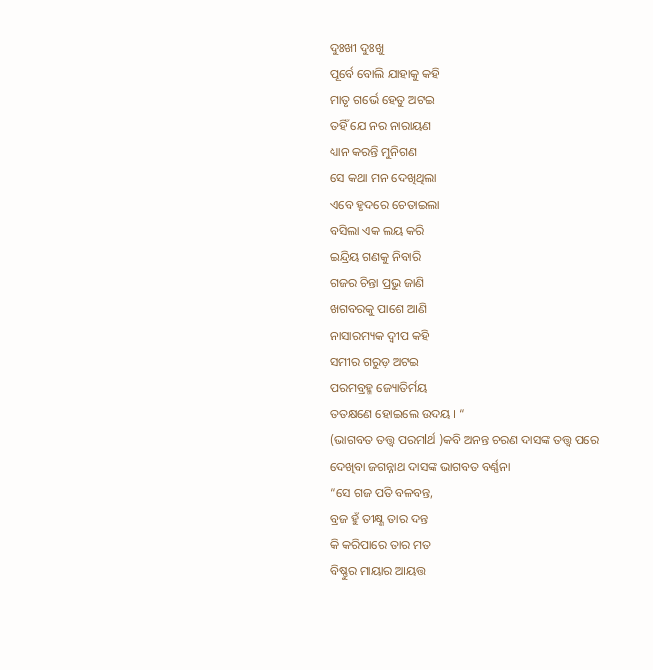ଦୁଃଖୀ ଦୁଃଖୁ
ପୂର୍ବେ ବୋଲି ଯାହାକୁ କହି
ମାତୃ ଗର୍ଭେ ହେତୁ ଅଟଇ
ତହିଁ ଯେ ନର ନାରାୟଣ
ଧ୍ୟାନ କରନ୍ତି ମୁନିଗଣ
ସେ କଥା ମନ ଦେଖିଥିଲା
ଏବେ ହୃଦରେ ଚେତାଇଲା
ବସିଲା ଏକ ଲୟ କରି
ଇନ୍ଦ୍ରିୟ ଗଣକୁ ନିବାରି
ଗଜର ଚିନ୍ତା ପ୍ରଭୁ ଜାଣି
ଖଗବରକୁ ପାଶେ ଆଣି
ନାସାରମ୍ୟକ ଦ୍ବୀପ କହି
ସମୀର ଗରୁଡ଼ ଅଟଇ
ପରମବ୍ରହ୍ମ ଜ୍ୟୋତିର୍ମୟ
ତତକ୍ଷଣେ ହୋଇଲେ ଉଦୟ । “
(ଭାଗବତ ତତ୍ତ୍ୱ ପରମlର୍ଥ )କବି ଅନନ୍ତ ଚରଣ ଦାସଙ୍କ ତତ୍ତ୍ୱ ପରେ ଦେଖିବା ଜଗନ୍ନାଥ ଦାସଙ୍କ ଭାଗବତ ବର୍ଣ୍ଣନା
“ସେ ଗଜ ପତି ବଳବନ୍ତ,
ବ୍ରଜ ହୁଁ ତୀକ୍ଷ୍ଣ ତାର ଦନ୍ତ
କି କରିପାରେ ତାର ମତ
ବିଷ୍ଣୁର ମାୟାର ଆୟତ୍ତ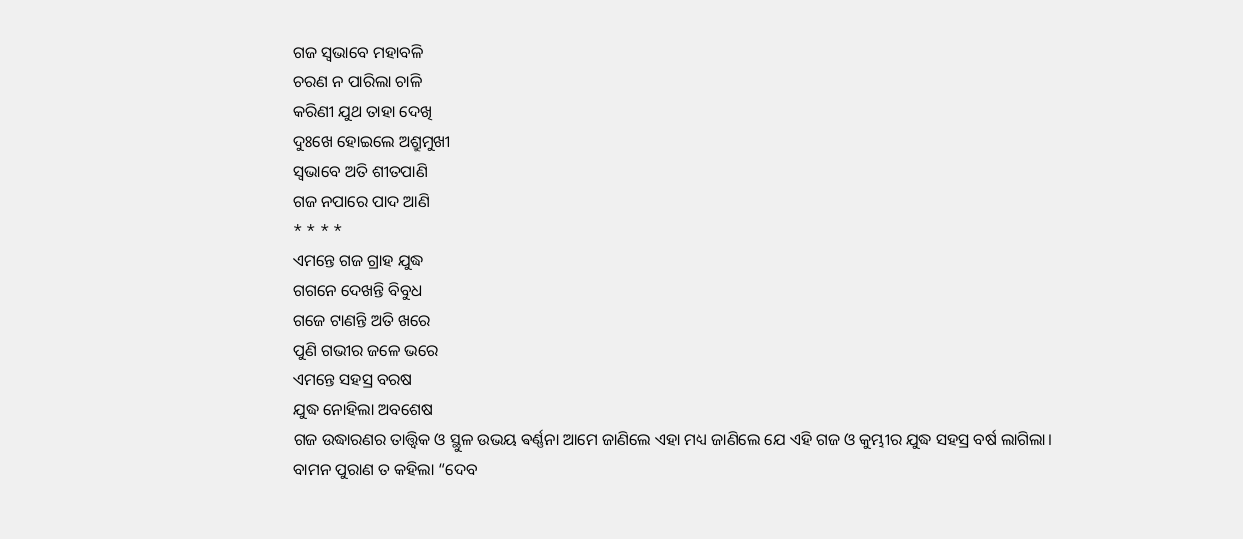ଗଜ ସ୍ଵଭାବେ ମହାବଳି
ଚରଣ ନ ପାରିଲା ଚାଳି
କରିଣୀ ଯୁଥ ତାହା ଦେଖି
ଦୁଃଖେ ହୋଇଲେ ଅଶ୍ରୁମୁଖୀ
ସ୍ଵଭାବେ ଅତି ଶୀତପାଣି
ଗଜ ନପାରେ ପାଦ ଆଣି
* * * *
ଏମନ୍ତେ ଗଜ ଗ୍ରାହ ଯୁଦ୍ଧ
ଗଗନେ ଦେଖନ୍ତି ବିବୁଧ
ଗଜେ ଟାଣନ୍ତି ଅତି ଖରେ
ପୁଣି ଗଭୀର ଜଳେ ଭରେ
ଏମନ୍ତେ ସହସ୍ର ବରଷ
ଯୁଦ୍ଧ ନୋହିଲା ଅବଶେଷ
ଗଜ ଉଦ୍ଧାରଣର ତାତ୍ତ୍ୱିକ ଓ ସ୍ଥୁଳ ଉଭୟ ଵର୍ଣ୍ଣନା ଆମେ ଜାଣିଲେ ଏହା ମଧ୍ୟ ଜାଣିଲେ ଯେ ଏହି ଗଜ ଓ କୁମ୍ଭୀର ଯୁଦ୍ଧ ସହସ୍ର ବର୍ଷ ଲାଗିଲା।
ବାମନ ପୁରାଣ ତ କହିଲା “ଦେବ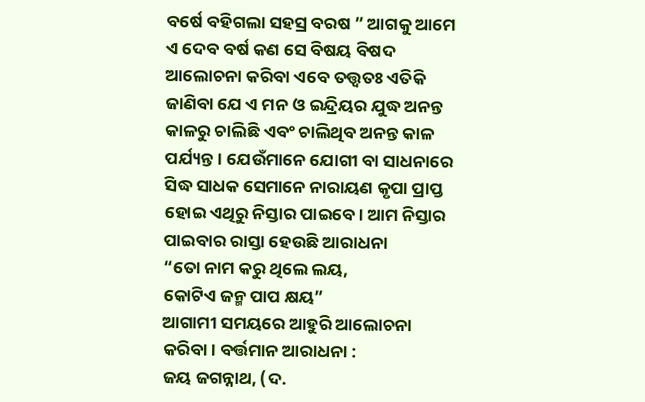ବର୍ଷେ ବହିଗଲା ସହସ୍ର ବରଷ ” ଆଗକୁ ଆମେ ଏ ଦେବ ବର୍ଷ କଣ ସେ ବିଷୟ ବିଷଦ ଆଲୋଚନା କରିବା ଏବେ ତତ୍ତ୍ୱତଃ ଏତିକି ଜାଣିବା ଯେ ଏ ମନ ଓ ଇନ୍ଦ୍ରିୟର ଯୁଦ୍ଧ ଅନନ୍ତ କାଳରୁ ଚାଲିଛି ଏବଂ ଚାଲିଥିବ ଅନନ୍ତ କାଳ ପର୍ଯ୍ୟନ୍ତ। ଯେଉଁମାନେ ଯୋଗୀ ବା ସାଧନାରେ ସିଦ୍ଧ ସାଧକ ସେମାନେ ନାରାୟଣ କୃପା ପ୍ରାପ୍ତ ହୋଇ ଏଥିରୁ ନିସ୍ତାର ପାଇବେ। ଆମ ନିସ୍ତାର ପାଇବାର ରାସ୍ତା ହେଉଛି ଆରାଧନା
“ତୋ ନାମ କରୁ ଥିଲେ ଲୟ,
କୋଟିଏ ଜନ୍ମ ପାପ କ୍ଷୟ”
ଆଗାମୀ ସମୟରେ ଆହୁରି ଆଲୋଚନା କରିବା। ବର୍ତ୍ତମାନ ଆରାଧନା :
ଜୟ ଜଗନ୍ନାଥ, (ଦ.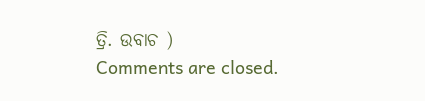ତ୍ରି. ଉବାଚ )
Comments are closed.